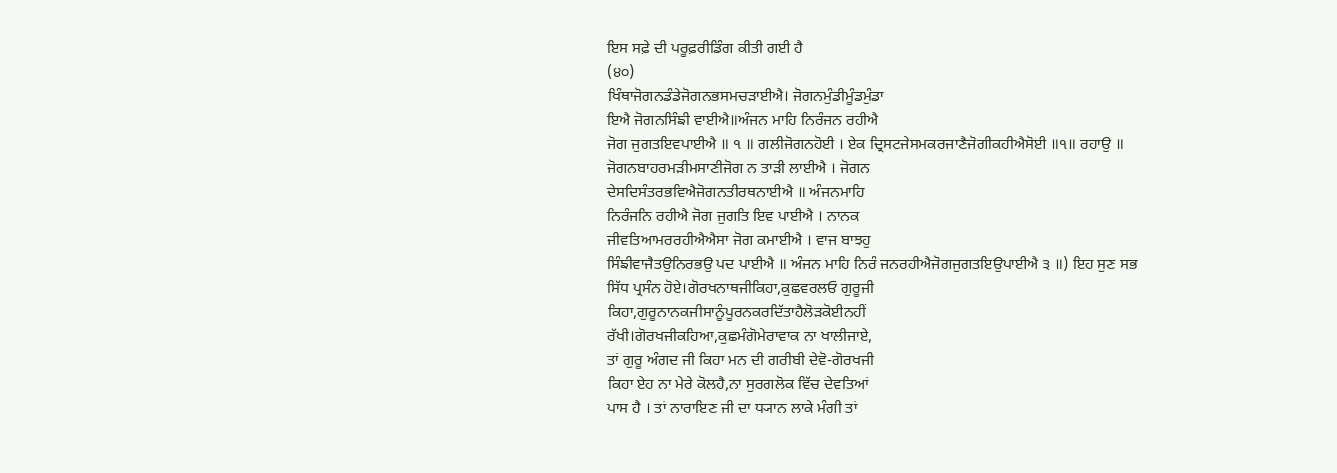ਇਸ ਸਫ਼ੇ ਦੀ ਪਰੂਫ਼ਰੀਡਿੰਗ ਕੀਤੀ ਗਈ ਹੈ
(੪੦)
ਖਿੰਥਾਜੋਗਨਡੰਡੇਜੋਗਨਭਸਮਚੜਾਈਐ। ਜੋਗਨਮੁੰਡੀਮੂੰਡਮੁੰਡਾ
ਇਐ ਜੋਗਨਸਿੰਙੀ ਵਾਈਐ॥ਅੰਜਨ ਮਾਹਿ ਨਿਰੰਜਨ ਰਹੀਐ
ਜੋਗ ਜੁਗਤਇਵਪਾਈਐ ॥ ੧ ॥ ਗਲੀਜੋਗਨਹੋਈ । ਏਕ ਦ੍ਰਿਸਟਜੇਸਮਕਰਜਾਣੈਜੋਗੀਕਹੀਐਸੋਈ ॥੧॥ ਰਹਾਉ ॥
ਜੋਗਨਬਾਹਰਮੜੀਮਸਾਣੀਜੋਗ ਨ ਤਾੜੀ ਲਾਈਐ । ਜੋਗਨ
ਦੇਸਦਿਸੰਤਰਭਵਿਐਜੋਗਨਤੀਰਥਨਾਈਐ ॥ ਅੰਜਨਮਾਹਿ
ਨਿਰੰਜਨਿ ਰਹੀਐ ਜੋਗ ਜੁਗਤਿ ਇਵ ਪਾਈਐ । ਨਾਨਕ
ਜੀਵਤਿਆਮਰਰਹੀਐਐਸਾ ਜੋਗ ਕਮਾਈਐ । ਵਾਜ ਬਾਝਹੁ
ਸਿੰਙੀਵਾਜੈਤਉਨਿਰਭਉ ਪਦ ਪਾਈਐ ॥ ਅੰਜਨ ਮਾਹਿ ਨਿਰੰ ਜਨਰਹੀਐਜੋਗਜੁਗਤਇਉਪਾਈਐ ੩ ॥) ਇਹ ਸੁਣ ਸਭ
ਸਿੱਧ ਪ੍ਰਸੰਨ ਹੋਏ।ਗੋਰਖਨਾਥਜੀਕਿਹਾ,ਕੁਛਵਰਲਓ ਗੁਰੂਜੀ
ਕਿਹਾ,ਗੁਰੂਨਾਨਕਜੀਸਾਨੂੰਪੂਰਨਕਰਦਿੱਤਾਹੈਲੋੜਕੋਈਨਹੀਂ
ਰੱਖੀ।ਗੋਰਖਜੀਕਹਿਆ,ਕੁਛਮੰਗੋਮੇਰਾਵਾਕ ਨਾ ਖਾਲੀਜਾਏ,
ਤਾਂ ਗੁਰੂ ਅੰਗਦ ਜੀ ਕਿਹਾ ਮਨ ਦੀ ਗਰੀਬੀ ਦੇਵੋ-ਗੋਰਖਜੀ
ਕਿਹਾ ਏਹ ਨਾ ਮੇਰੇ ਕੋਲਹੈ,ਨਾ ਸੁਰਗਲੋਕ ਵਿੱਚ ਦੇਵਤਿਆਂ
ਪਾਸ ਹੈ । ਤਾਂ ਨਾਰਾਇਣ ਜੀ ਦਾ ਧ੍ਯਾਨ ਲਾਕੇ ਮੰਗੀ ਤਾਂ